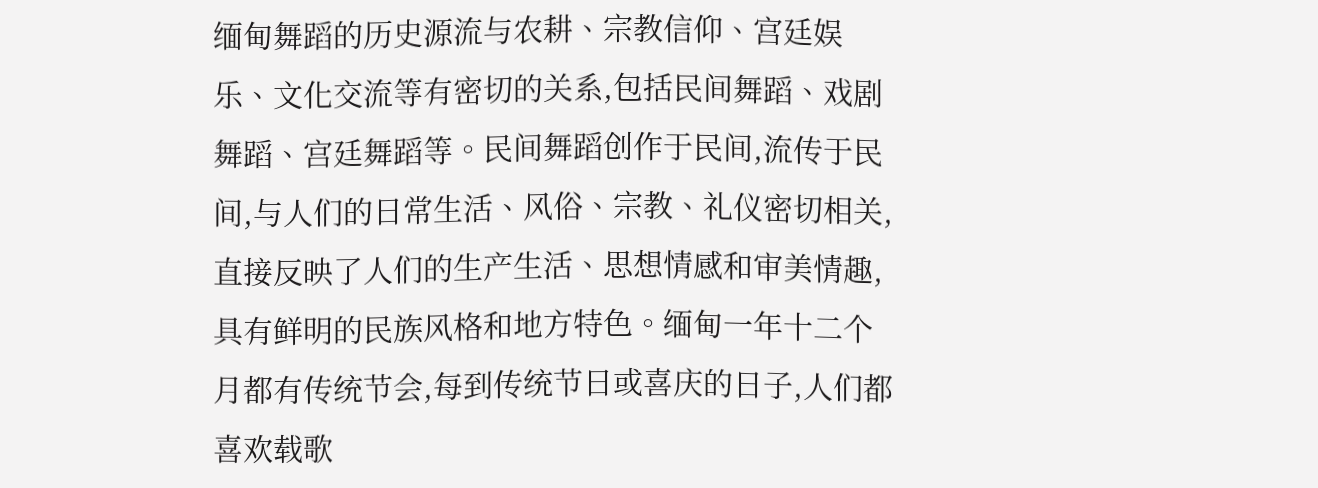缅甸舞蹈的历史源流与农耕、宗教信仰、宫廷娱乐、文化交流等有密切的关系,包括民间舞蹈、戏剧舞蹈、宫廷舞蹈等。民间舞蹈创作于民间,流传于民间,与人们的日常生活、风俗、宗教、礼仪密切相关,直接反映了人们的生产生活、思想情感和审美情趣,具有鲜明的民族风格和地方特色。缅甸一年十二个月都有传统节会,每到传统节日或喜庆的日子,人们都喜欢载歌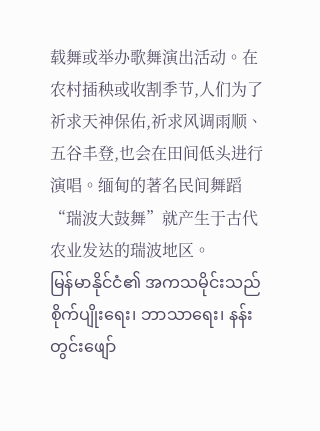载舞或举办歌舞演出活动。在农村插秧或收割季节,人们为了祈求天神保佑,祈求风调雨顺、五谷丰登,也会在田间低头进行演唱。缅甸的著名民间舞蹈“瑞波大鼓舞”就产生于古代农业发达的瑞波地区。
မြန်မာနိုင်ငံ၏ အကသမိုင်းသည် စိုက်ပျိုးရေး၊ ဘာသာရေး၊ နန်းတွင်းဖျော်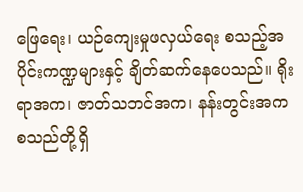ဖြေရေး၊ ယဉ်ကျေးမှုဖလှယ်ရေး စသည့်အပိုင်းကဏ္ဍများနှင့် ချိတ်ဆက်နေပေသည်။ ရိုးရာအက၊ ဇာတ်သဘင်အက၊ နန်းတွင်းအက စသည်တို့ရှိ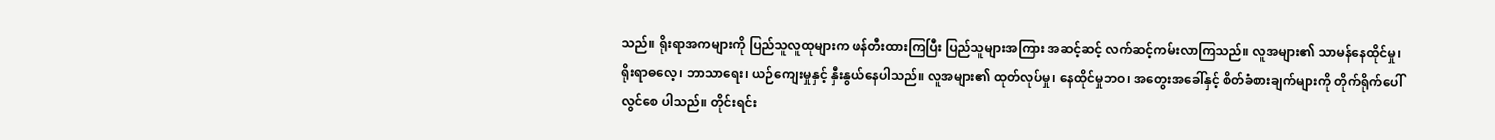သည်။ ရိုးရာအကများကို ပြည်သူလူထုများက ဖန်တီးထားကြပြီး ပြည်သူများအကြား အဆင့်ဆင့် လက်ဆင့်ကမ်းလာကြသည်။ လူအများ၏ သာမန်နေထိုင်မှု၊ ရိုးရာဓလေ့၊ ဘာသာရေး၊ ယဉ်ကျေးမှုနှင့် နှီးနွယ်နေပါသည်။ လူအများ၏ ထုတ်လုပ်မှု၊ နေထိုင်မှုဘဝ၊ အတွေးအခေါ်နှင့် စိတ်ခံစားချက်များကို တိုက်ရိုက်ပေါ်လွင်စေ ပါသည်။ တိုင်းရင်း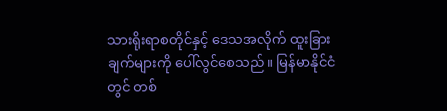သားရိုးရာစတိုင်နှင့် ဒေသအလိုက် ထူးခြားချက်များကို ပေါ်လွင်စေသည်။ မြန်မာနိုင်ငံတွင် တစ်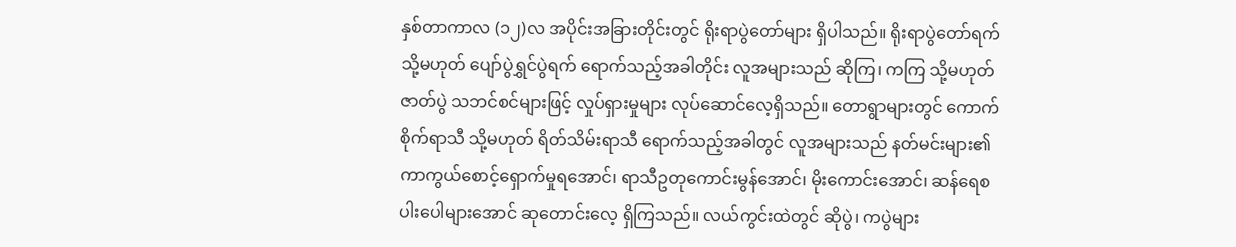နှစ်တာကာလ (၁၂)လ အပိုင်းအခြားတိုင်းတွင် ရိုးရာပွဲတော်များ ရှိပါသည်။ ရိုးရာပွဲတော်ရက် သို့မဟုတ် ပျော်ပွဲရွှင်ပွဲရက် ရောက်သည့်အခါတိုင်း လူအများသည် ဆိုကြ၊ ကကြ သို့မဟုတ် ဇာတ်ပွဲ သဘင်စင်များဖြင့် လှုပ်ရှားမှုများ လုပ်ဆောင်လေ့ရှိသည်။ တောရွာများတွင် ကောက်စိုက်ရာသီ သို့မဟုတ် ရိတ်သိမ်းရာသီ ရောက်သည့်အခါတွင် လူအများသည် နတ်မင်းများ၏ ကာကွယ်စောင့်ရှောက်မှုရအောင်၊ ရာသီဥတုကောင်းမွန်အောင်၊ မိုးကောင်းအောင်၊ ဆန်ရေစပါးပေါများအောင် ဆုတောင်းလေ့ ရှိကြသည်။ လယ်ကွင်းထဲတွင် ဆိုပွဲ၊ ကပွဲများ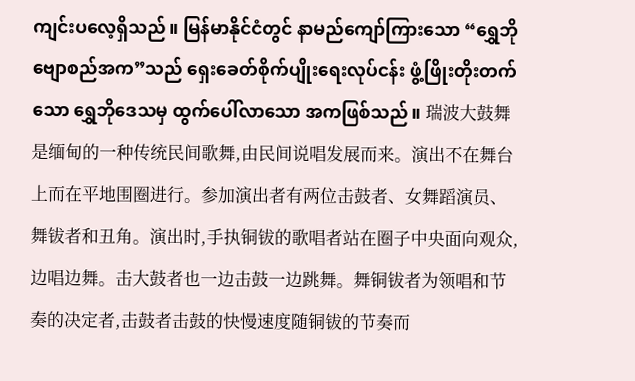ကျင်းပလေ့ရှိသည်။ မြန်မာနိုင်ငံတွင် နာမည်ကျော်ကြားသော “ရွှေဘိုဗျောစည်အက”သည် ရှေးခေတ်စိုက်ပျိုးရေးလုပ်ငန်း ဖွံ့ဖြိုးတိုးတက်သော ရွှေဘိုဒေသမှ ထွက်ပေါ်လာသော အကဖြစ်သည်။ 瑞波大鼓舞是缅甸的一种传统民间歌舞,由民间说唱发展而来。演出不在舞台上而在平地围圈进行。参加演出者有两位击鼓者、女舞蹈演员、舞钹者和丑角。演出时,手执铜钹的歌唱者站在圈子中央面向观众,边唱边舞。击大鼓者也一边击鼓一边跳舞。舞铜钹者为领唱和节奏的决定者,击鼓者击鼓的快慢速度随铜钹的节奏而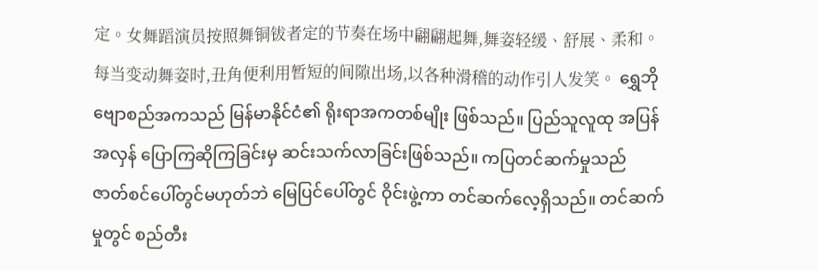定。女舞蹈演员按照舞铜钹者定的节奏在场中翩翩起舞,舞姿轻缓、舒展、柔和。每当变动舞姿时,丑角便利用暂短的间隙出场,以各种滑稽的动作引人发笑。 ရွှေဘိုဗျောစည်အကသည် မြန်မာနိုင်ငံ၏ ရိုးရာအကတစ်မျိုး ဖြစ်သည်။ ပြည်သူလူထု အပြန်အလှန် ပြောကြဆိုကြခြင်းမှ ဆင်းသက်လာခြင်းဖြစ်သည်။ ကပြတင်ဆက်မှုသည် ဇာတ်စင်ပေါ်တွင်မဟုတ်ဘဲ မြေပြင်ပေါ်တွင် ဝိုင်းဖွဲ့ကာ တင်ဆက်လေ့ရှိသည်။ တင်ဆက်မှုတွင် စည်တီး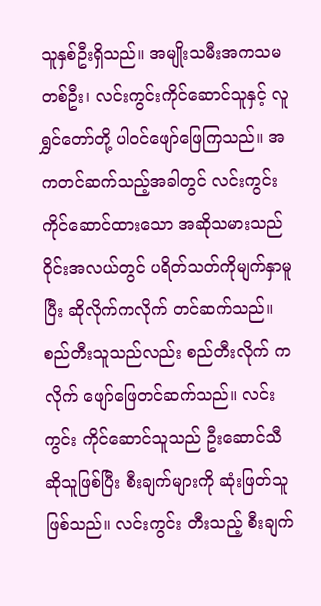သူနှစ်ဦးရှိသည်။ အမျိုးသမီးအကသမတစ်ဦး၊ လင်းကွင်းကိုင်ဆောင်သူနှင့် လူရွှင်တော်တို့ ပါဝင်ဖျော်ဖြေကြသည်။ အကတင်ဆက်သည့်အခါတွင် လင်းကွင်းကိုင်ဆောင်ထားသော အဆိုသမားသည် ဝိုင်းအလယ်တွင် ပရိတ်သတ်ကိုမျက်နှာမူပြီး ဆိုလိုက်ကလိုက် တင်ဆက်သည်။ စည်တီးသူသည်လည်း စည်တီးလိုက် ကလိုက် ဖျော်ဖြေတင်ဆက်သည်။ လင်းကွင်း ကိုင်ဆောင်သူသည် ဦးဆောင်သီဆိုသူဖြစ်ပြီး စီးချက်များကို ဆုံးဖြတ်သူဖြစ်သည်။ လင်းကွင်း တီးသည့် စီးချက်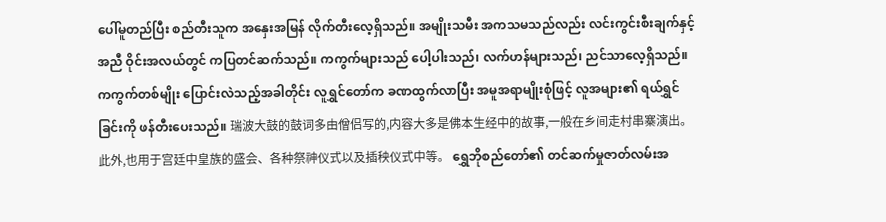ပေါ်မူတည်ပြီး စည်တီးသူက အနှေးအမြန် လိုက်တီးလေ့ရှိသည်။ အမျိုးသမီး အကသမသည်လည်း လင်းကွင်းစီးချက်နှင့်အညီ ဝိုင်းအလယ်တွင် ကပြတင်ဆက်သည်။ ကကွက်များသည် ပေါ့ပါးသည်၊ လက်ဟန်များသည်၊ ညင်သာလေ့ရှိသည်။ ကကွက်တစ်မျိုး ပြောင်းလဲသည့်အခါတိုင်း လူရွှင်တော်က ခဏထွက်လာပြီး အမူအရာမျိုးစုံဖြင့် လူအများ၏ ရယ်ရွှင်ခြင်းကို ဖန်တီးပေးသည်။ 瑞波大鼓的鼓词多由僧侣写的,内容大多是佛本生经中的故事,一般在乡间走村串寨演出。此外,也用于宫廷中皇族的盛会、各种祭神仪式以及插秧仪式中等。 ရွှေဘိုစည်တော်၏ တင်ဆက်မှုဇာတ်လမ်းအ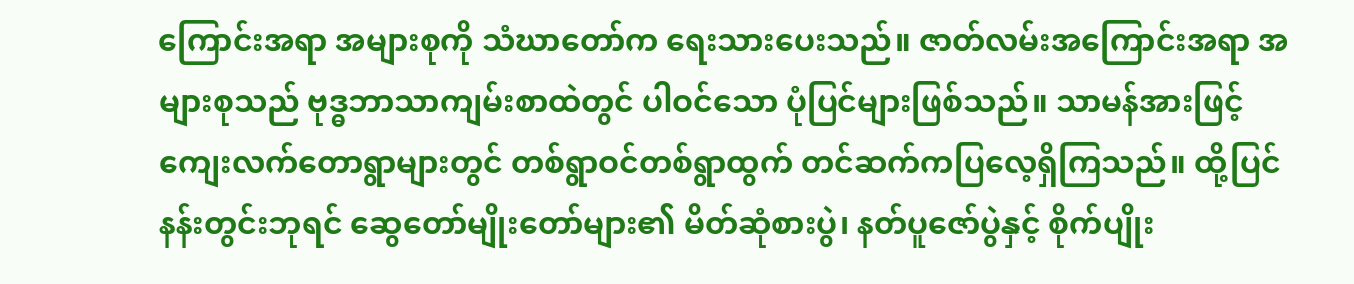ကြောင်းအရာ အများစုကို သံဃာတော်က ရေးသားပေးသည်။ ဇာတ်လမ်းအကြောင်းအရာ အများစုသည် ဗုဒ္ဓဘာသာကျမ်းစာထဲတွင် ပါဝင်သော ပုံပြင်များဖြစ်သည်။ သာမန်အားဖြင့် ကျေးလက်တောရွာများတွင် တစ်ရွာဝင်တစ်ရွာထွက် တင်ဆက်ကပြလေ့ရှိကြသည်။ ထို့ပြင် နန်းတွင်းဘုရင် ဆွေတော်မျိုးတော်များ၏ မိတ်ဆုံစားပွဲ၊ နတ်ပူဇော်ပွဲနှင့် စိုက်ပျိုး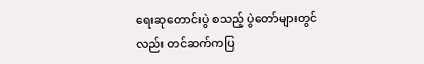ရေးဆုတောင်းပွဲ စသည့် ပွဲတော်များတွင်လည်း တင်ဆက်ကပြ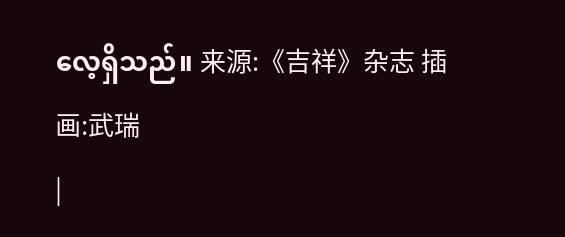လေ့ရှိသည်။ 来源:《吉祥》杂志 插画:武瑞
|